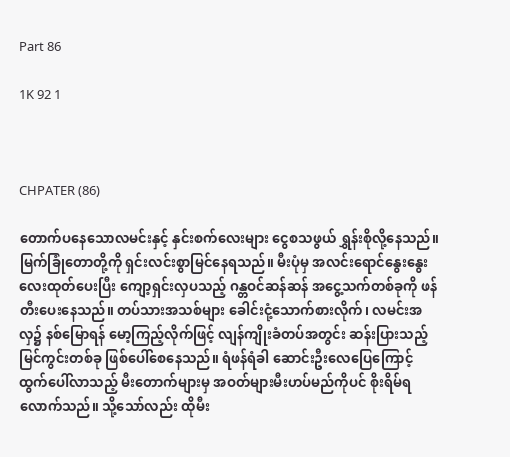Part 86

1K 92 1



CHPATER (86)

တောက်ပနေသောလမင်းနှင့် နှင်းစက်လေးများ ငွေစသဖွယ် ရွှန်းစိုလို့နေသည်။ မြက်ခြုံတောတို့ကို ရှင်းလင်းစွာမြင်နေရသည်။ မီးပုံမှ အလင်းရောင်နွေးနွေးလေးထုတ်ပေးပြီး ကျော့ရှင်းလှပသည့် ဂန္တဝင်ဆန်ဆန် အငွေ့သက်တစ်ခုကို ဖန်တီးပေးနေသည်။ ‌တပ်သားအသစ်များ ခေါင်းငုံ့သောက်စားလိုက်၊ ‌လမင်းအလှ၌ နစ်မြောရန် မော့ကြည့်လိုက်ဖြင့် လျန်ကျိုးခံတပ်အတွင်း ဆန်းပြားသည့် မြင်ကွင်းတစ်ခု ဖြစ်ပေါ်စေနေသည်။ ရံဖန်ရံခါ ဆောင်းဦးလေပြေကြောင့် ထွက်ပေါ်လာသည့် မီးတောက်များမှ အဝတ်များမီးဟပ်မည်ကိုပင် စိုးရိမ်ရလောက်သည်။ သို့သော်လည်း ထိုမီး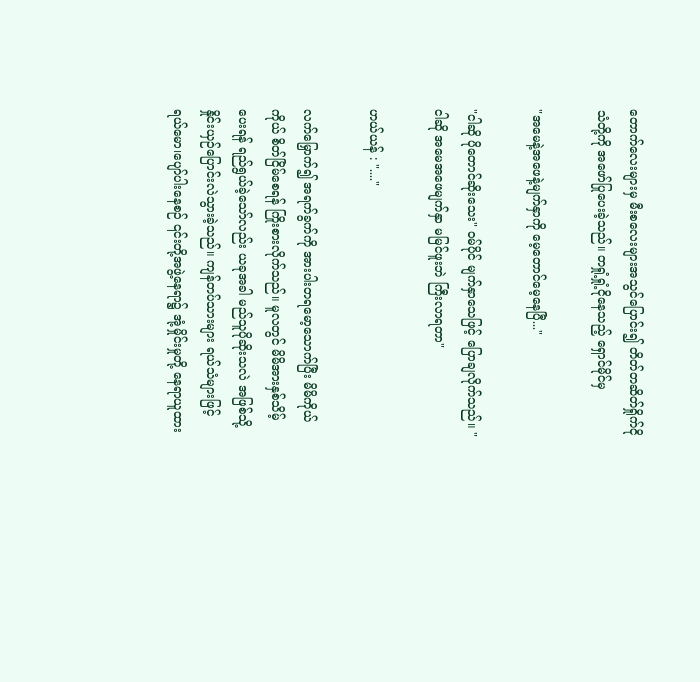တောက်လေးများမှ မီးစလေးများအသွင်ပြောင်း၍ တိတ်တဆိတ်ရှိုက်ငိုသံတို့ကို အဖော်ပြုပေးခဲ့သည်။ တရှုံ့ရှုံ့ငိုနေသည့် ရှောင်မိုင်မှ

"အမေနဲ့အဖေနဲ့မျက်နှာကို မေ့တောင်မေ့နေပြီ..."

"ငါဆို ပိုတောင်ဆိုးသေး" ဝမ်ပိုင် မျက်နှာသေဖြင့် ပြောချလိုက်သည်။ "ငါဆို အ‌မေအဖေမျက်နှာ မမြင်ဖူးဘဲ ကြီးလာရတာ"

ဟယ်ယန် : "...."

လက်မြှောက်၍ အရက်ခွက်ကို အားပါးတရမော့သောက်ပြီး မိမိကိုယ်ကိုယ် စိတ်ငြိမ်စေရန် ကြိုးစားလိုက်သည်။ မူလတွင် မိမိအားနှစ်သိမ့်ပေးရန် ရည်ရွယ်ခဲ့သော်လည်း ယခုအခါ မည်သူပိုဆိုးသလဲ အဖြစ်သို့ နှိုင်းယှဉ်ပြောင်းလဲသွားခဲ့သည်။ ကျန်တပ်သားများ ရယ်သံများဖြင့် ရယ်‌မော၊ပျော်ပါးနေစဉ် ၎င်းတို့အဖွဲ့နေရာ၌ အုံ့မှိုင်းမှုတို့ နေရာယူထား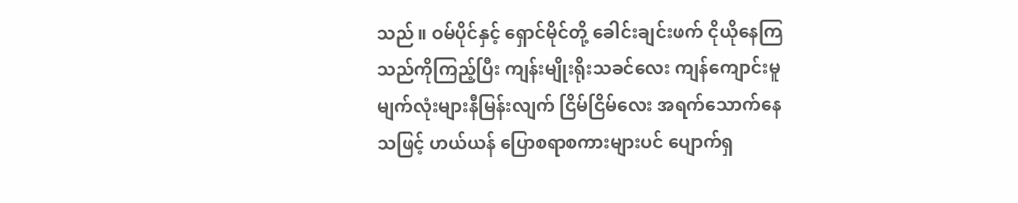သည်။ ဝမ်ပိုင်နှင့် ရှောင်မိုင်တို့ ခေါင်းချင်းဖက် ငိုယိုနေကြသည်ကိုကြည့်ပြီး ကျန်းမျိုးရိုးသခင်လေး ကျန်ကျောင်းမူ မျက်လုံးများနီမြန်းလျက် ငြိမ်ငြိမ်လေး အရက်သောက်နေသဖြင့် ဟယ်ယန် ပြောစရာစကားများပင် ပျောက်ရှ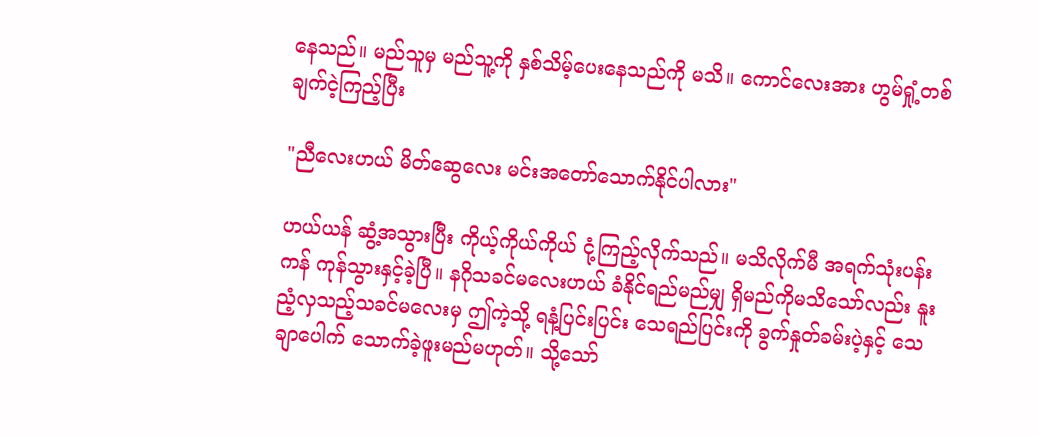နေသည်။ မည်သူမှ မည်သူ့ကို နှစ်သိမ့်ပေးနေသည်ကို မသိ။ ကောင်လေးအား ဟွမ်ရှုံ့တစ်ချက်ငဲ့ကြည့်ပြီး

"ညီလေးဟယ် မိတ်ဆွေလေး မင်းအတော်သောက်နိုင်ပါလား"

ဟယ်ယန် ဆွံ့အသွားပြီး ကိုယ့်ကိုယ်ကိုယ် ငုံ့ကြည့်လိုက်သည်။ မသိလိုက်မီ အရက်သုံးပန်းကန် ကုန်သွားနှင့်ခဲ့ပြီ။ နဂိုသခင်မလေးဟယ် ခံနိုင်ရည်မည်မျှ ရှိမည်ကိုမသိသော်လည်း နူးညံ့လှသည့်သခင်မလေးမှ ဤကဲ့သို့ ရနံ့ပြင်းပြင်း သေရည်ပြင်းကို ခွက်နှုတ်ခမ်းပဲ့နှင့် သေချာပေါက် သောက်ခဲ့ဖူးမည်မဟုတ်။ သို့သော်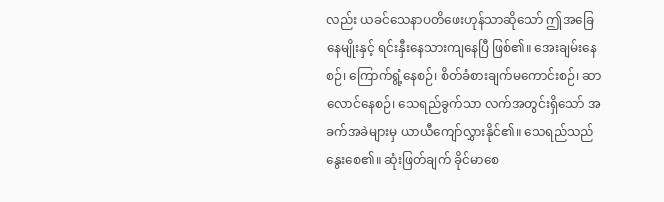လည်း ယခင်သေနာပတိဖေးဟုန်သာဆိုသော် ဤအခြေနေမျိုးနှင့် ရင်းနှီးနေသားကျနေပြီ ဖြစ်၏။ အေးချမ်းနေစဉ်၊ ကြောက်ရွံ့နေစဉ်၊ စိတ်ခံစားချက်မကောင်းစဉ်၊ ဆာလောင်နေစဉ်၊ သေရည်ခွက်သာ လက်အတွင်းရှိသော် အခက်အခဲများမှ ယာယီကျော်လွှားနိုင်၏။ သေရည်သည် နွေးစေ၏။ ဆုံးဖြတ်ချက် ခိုင်မာစေ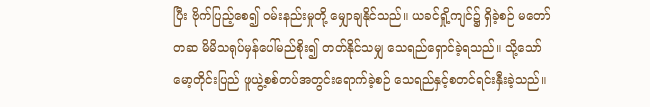ပြီး ဗိုက်ပြည့်စေ၍ ဝမ်းနည်းမှုတို့ မျှောချနိုင်သည်။ ယခင်ရှို့ကျင်၌ ရှိခဲ့စဉ် မတော်တဆ မိမိသရုပ်မှန်ပေါ်မည်စိုး၍ တတ်နိုင်သမျှ သေရည်ရှောင်ခဲ့ရသည်။ သို့သော် မော့တိုင်းပြည် ဖူယွဲ့စစ်တပ်အတွင်းရောက်ခဲ့စဉ် သေရည်နှင့်စတင်ရင်းနှီးခဲ့သည်။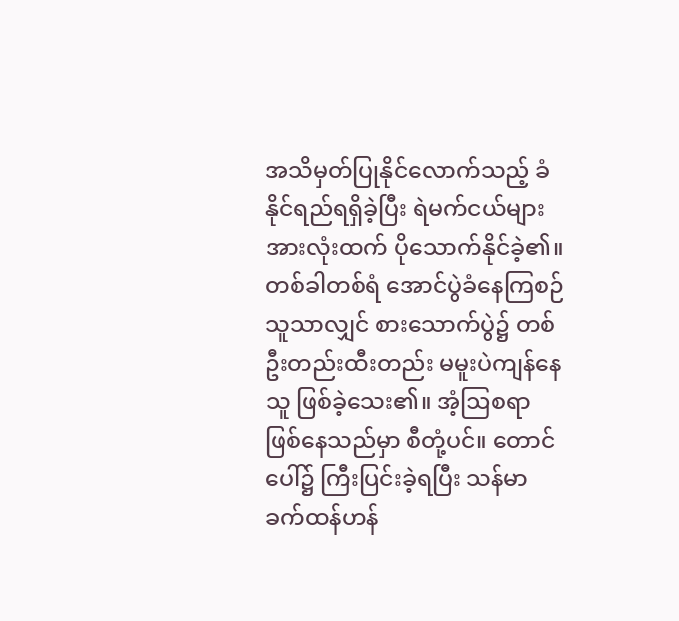အသိမှတ်ပြုနိုင်လောက်သည့် ခံနိုင်ရည်ရရှိခဲ့ပြီး ရဲမက်ငယ်များအားလုံးထက် ပိုသောက်နိုင်ခဲ့၏။ တစ်ခါတစ်ရံ အောင်ပွဲခံနေကြစဉ် သူသာလျှင် စားသောက်ပွဲ၌ တစ်ဦးတည်းထီးတည်း မမူးပဲကျန်နေသူ ဖြစ်ခဲ့သေး၏။ အံ့ဩစရာဖြစ်နေသည်မှာ စီတုံ့ပင်။ တောင်ပေါ်၌ ကြီးပြင်းခဲ့ရပြီး သန်မာခက်ထန်ဟန်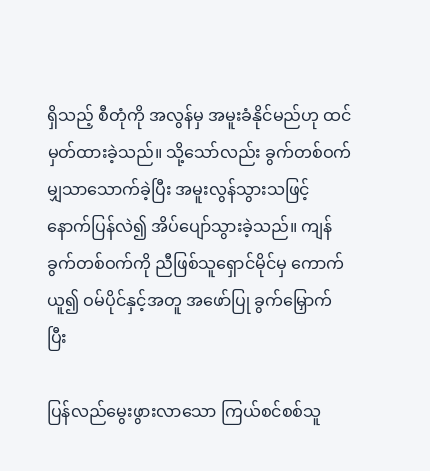ရှိသည့် စီတုံကို အလွန်မှ အမူးခံနိုင်မည်ဟု ထင်မှတ်ထားခဲ့သည်။ သို့သော်လည်း ခွက်တစ်ဝက်မျှသာသောက်ခဲ့ပြီး အမူးလွန်သွားသဖြင့် နောက်ပြန်လဲ၍ အိပ်ပျော်သွားခဲ့သည်။ ကျန်ခွက်တစ်ဝက်ကို ညီဖြစ်သူရှောင်မိုင်မှ ကောက်ယူ၍ ဝမ်ပိုင်နှင့်အတူ အဖော်ပြု ခွက်မြှောက်ပြီး

ပြန်လည်မွေးဖွားလာသော ကြယ်စင်စစ်သူ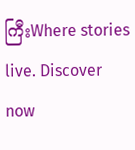ကြီးWhere stories live. Discover now